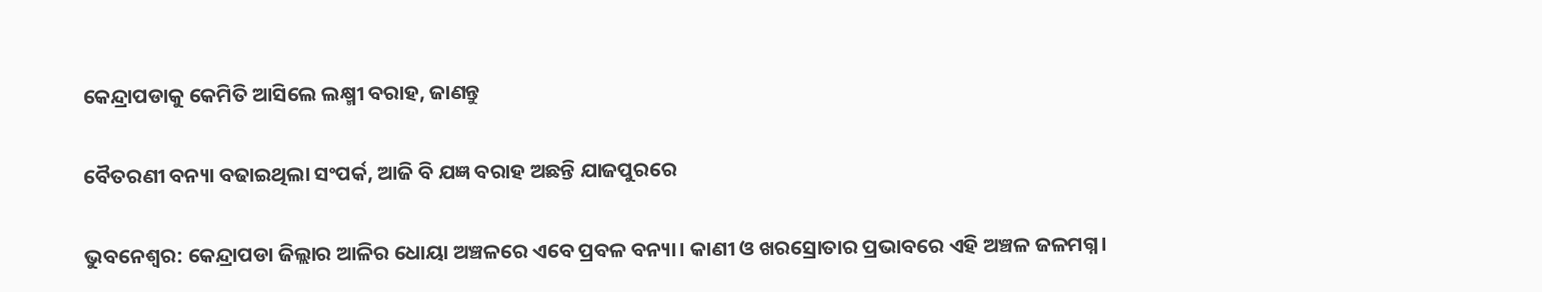କେନ୍ଦ୍ରାପଡାକୁ କେମିତି ଆସିଲେ ଲକ୍ଷ୍ମୀ ବରାହ, ଜାଣନ୍ତୁ

ବୈତରଣୀ ବନ୍ୟା ବଢାଇଥିଲା ସଂପର୍କ, ଆଜି ବି ଯଜ୍ଞ ବରାହ ଅଛନ୍ତି ଯାଜପୁରରେ

ଭୁବନେଶ୍ବର: କେନ୍ଦ୍ରାପଡା ଜିଲ୍ଲାର ଆଳିର ଧୋୟା ଅଞ୍ଚଳରେ ଏବେ ପ୍ରବଳ ବନ୍ୟା। କାଣୀ ଓ ଖରସ୍ରୋତାର ପ୍ରଭାବରେ ଏହି ଅଞ୍ଚଳ ଜଳମଗ୍ନ।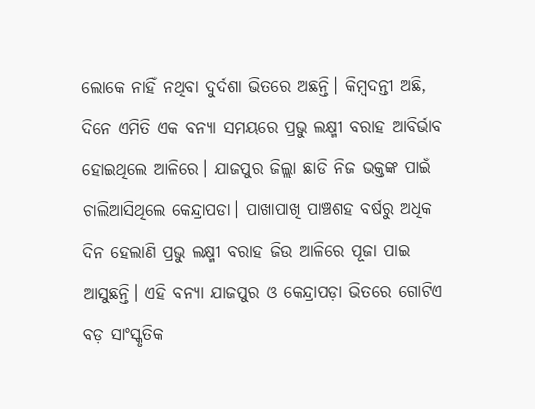ଲୋକେ ନାହିଁ ନଥିବା ଦୁର୍ଦଶା ଭିତରେ ଅଛନ୍ତି। କିମ୍ବଦନ୍ତୀ ଅଛି, ଦିନେ ଏମିତି ଏକ ବନ୍ୟା ସମୟରେ ପ୍ରଭୁ ଲକ୍ଷ୍ମୀ ବରାହ ଆବିର୍ଭାବ ହୋଇଥିଲେ ଆଳିରେ। ଯାଜପୁର ଜିଲ୍ଲା ଛାଡି ନିଜ ଭକ୍ତଙ୍କ ପାଇଁ ଚାଲିଆସିଥିଲେ କେନ୍ଦ୍ରାପଡା। ପାଖାପାଖି ପାଞ୍ଚଶହ ବର୍ଷରୁ ଅଧିକ ଦିନ ହେଲାଣି ପ୍ରଭୁ ଲକ୍ଷ୍ମୀ ବରାହ ଜିଉ ଆଳିରେ ପୂଜା ପାଇ ଆସୁଛନ୍ତି। ଏହି ବନ୍ୟା ଯାଜପୁର ଓ କେନ୍ଦ୍ରାପଡ଼ା ଭିତରେ ଗୋଟିଏ ବଡ଼ ସାଂସ୍କୃତିକ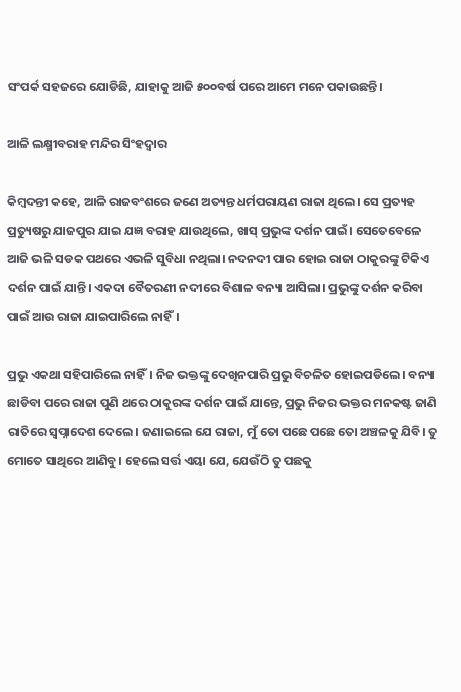ସଂପର୍କ ସହଜରେ ଯୋଡିଛି, ଯାହାକୁ ଆଜି ୫୦୦ବର୍ଷ ପରେ ଆମେ ମନେ ପକାଉଛନ୍ତି।

ଆଳି ଲକ୍ଷ୍ମୀବରାହ ମନ୍ଦିର ସିଂହଦ୍ବାର

କିମ୍ବଦନ୍ତୀ କହେ, ଆଳି ରାଜବଂଶରେ ଜଣେ ଅତ୍ୟନ୍ତ ଧର୍ମପରାୟଣ ରାଜା ଥିଲେ। ସେ ପ୍ରତ୍ୟହ ପ୍ରତ୍ୟୁଷରୁ ଯାଜପୁର ଯାଇ ଯଜ୍ଞ ବରାହ ଯାଉଥିଲେ, ଖାସ୍ ପ୍ରଭୁଙ୍କ ଦର୍ଶନ ପାଇଁ। ସେତେବେଳେ ଆଜି ଭଳି ସଡକ ପଥରେ ଏଭଳି ସୁବିଧା ନଥିଲା। ନଦନଦୀ ପାର ହୋଇ ରାଜା ଠାକୁରଙ୍କୁ ଟିକିଏ ଦର୍ଶନ ପାଇଁ ଯାନ୍ତି। ଏକଦା ବୈତରଣୀ ନଦୀରେ ବିଶାଳ ବନ୍ୟା ଆସିଲା। ପ୍ରଭୁଙ୍କୁ ଦର୍ଶନ କରିବା ପାଇଁ ଆଉ ରାଜା ଯାଇପାରିଲେ ନାହିଁ।

ପ୍ରଭୁ ଏକଥା ସହିପାରିଲେ ନାହିଁ। ନିଜ ଭକ୍ତଙ୍କୁ ଦେଖିନପାରି ପ୍ରଭୁ ବିଚଳିତ ହୋଇପଡିଲେ। ବନ୍ୟା ଛାଡିବା ପରେ ରାଜା ପୁଣି ଥରେ ଠାକୁରଙ୍କ ଦର୍ଶନ ପାଇଁ ଯାନ୍ତେ, ପ୍ରଭୁ ନିଜର ଭକ୍ତର ମନକଷ୍ଟ ଜାଣି ରାତିରେ ସ୍ବପ୍ନାଦେଶ ଦେଲେ। ଜଣାଇଲେ ଯେ ରାଜା, ମୁଁ ତୋ ପଛେ ପଛେ ତୋ ଅଞ୍ଚଳକୁ ଯିବି। ତୁ ମୋତେ ସାଥିରେ ଆଣିବୁ। ହେଲେ ସର୍ତ୍ତ ଏୟା ଯେ, ଯେଉଁଠି ତୁ ପଛକୁ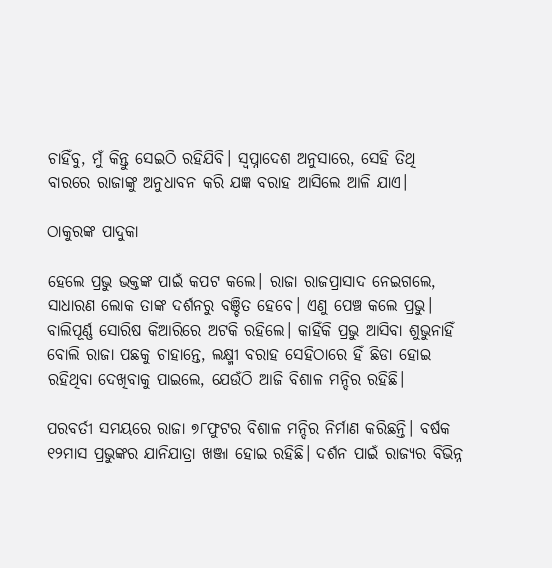ଚାହିଁବୁ, ମୁଁ କିନ୍ତୁ ସେଇଠି ରହିଯିବି। ସ୍ବପ୍ନାଦେଶ ଅନୁସାରେ, ସେହି ତିଥି ବାରରେ ରାଜାଙ୍କୁ ଅନୁଧାବନ କରି ଯଜ୍ଞ ବରାହ ଆସିଲେ ଆଳି ଯାଏ।

ଠାକୁରଙ୍କ ପାଦୁକା

ହେଲେ ପ୍ରଭୁ ଭକ୍ତଙ୍କ ପାଇଁ କପଟ କଲେ। ରାଜା ରାଜପ୍ରାସାଦ ନେଇଗଲେ, ସାଧାରଣ ଲୋକ ତାଙ୍କ ଦର୍ଶନରୁ ବଞ୍ଚିତ ହେବେ। ଏଣୁ ପେଞ୍ଚ କଲେ ପ୍ରଭୁ। ବାଲିପୂର୍ଣ୍ଣ ସୋରିଷ କିଆରିରେ ଅଟକି ରହିଲେ। କାହିଁକି ପ୍ରଭୁ ଆସିବା ଶୁଭୁନାହିଁ ବୋଲି ରାଜା ପଛକୁ ଚାହାନ୍ତେ, ଲକ୍ଷ୍ମୀ ବରାହ ସେହିଠାରେ ହିଁ ଛିଡା ହୋଇ ରହିଥିବା ଦେଖିବାକୁ ପାଇଲେ, ଯେଉଁଠି ଆଜି ବିଶାଳ ମନ୍ଦିର ରହିଛି।

ପରବର୍ତୀ ସମୟରେ ରାଜା ୭୮ଫୁଟର ବିଶାଳ ମନ୍ଦିର ନିର୍ମାଣ କରିଛନ୍ତି। ବର୍ଷକ ୧୨ମାସ ପ୍ରଭୁଙ୍କର ଯାନିଯାତ୍ରା ଖଞ୍ଜା ହୋଇ ରହିଛି। ଦର୍ଶନ ପାଇଁ ରାଜ୍ୟର ବିଭିନ୍ନ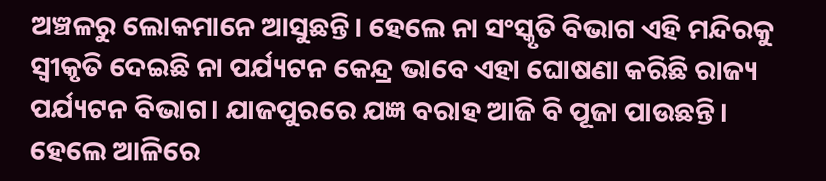ଅଞ୍ଚଳରୁ ଲୋକମାନେ ଆସୁଛନ୍ତି। ହେଲେ ନା ସଂସ୍କୃତି ବିଭାଗ ଏହି ମନ୍ଦିରକୁ ସ୍ବୀକୃତି ଦେଇଛି ନା ପର୍ଯ୍ୟଟନ କେନ୍ଦ୍ର ଭାବେ ଏହା ଘୋଷଣା କରିଛି ରାଜ୍ୟ ପର୍ଯ୍ୟଟନ ବିଭାଗ। ଯାଜପୁରରେ ଯଜ୍ଞ ବରାହ ଆଜି ବି ପୂଜା ପାଉଛନ୍ତି। ହେଲେ ଆଳିରେ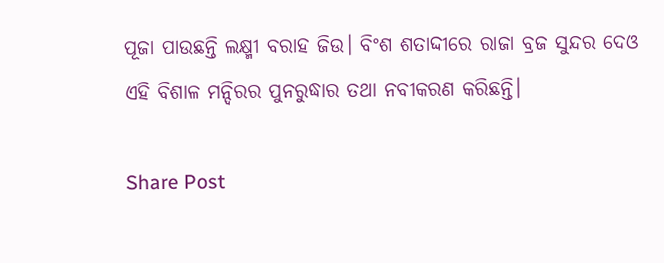ପୂଜା ପାଉଛନ୍ତି ଲକ୍ଷ୍ମୀ ବରାହ ଜିଉ। ବିଂଶ ଶତାଦ୍ଦୀରେ ରାଜା ବ୍ରଜ ସୁନ୍ଦର ଦେଓ ଏହି ବିଶାଳ ମନ୍ଦିରର ପୁନରୁଦ୍ଧାର ତଥା ନବୀକରଣ କରିଛନ୍ତି।

Share Post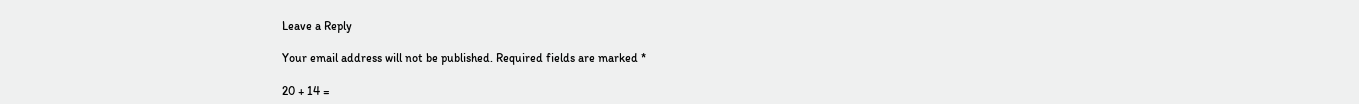Leave a Reply

Your email address will not be published. Required fields are marked *

20 + 14 =